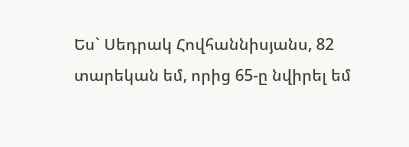Ես` Սեդրակ Հովհաննիսյանս, 82 տարեկան եմ, որից 65-ը նվիրել եմ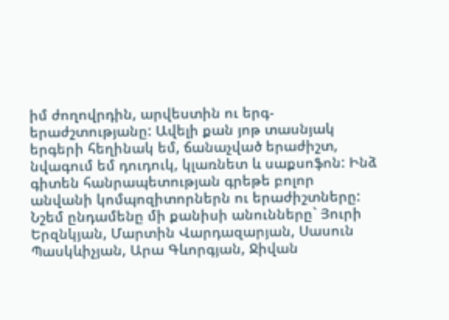իմ ժողովրդին, արվեստին ու երգ-երաժշտությանը: Ավելի քան յոթ տասնյակ երգերի հեղինակ եմ, ճանաչված երաժիշտ, նվագում եմ դուդուկ, կլառնետ և սաքսոֆոն: Ինձ գիտեն հանրապետության գրեթե բոլոր անվանի կոմպոզիտորներն ու երաժիշտները: Նշեմ ընդամենը մի քանիսի անունները` Յուրի Երզնկյան, Մարտին Վարդազարյան, Սասուն Պասկևիչյան, Արա Գևորգյան, Ջիվան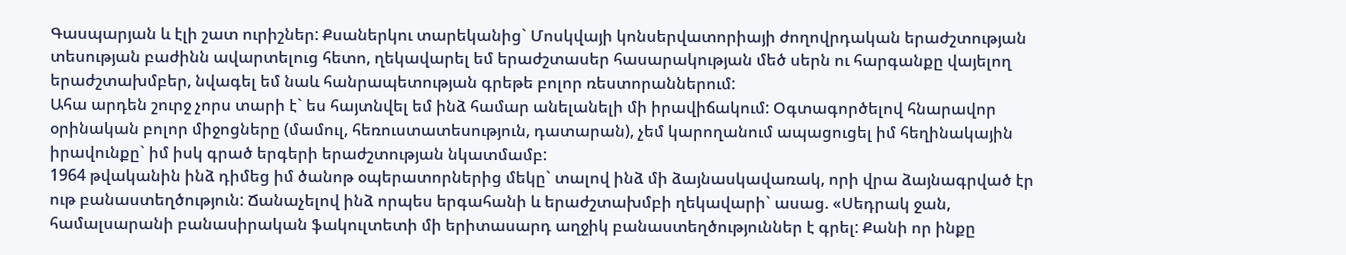Գասպարյան և էլի շատ ուրիշներ: Քսաներկու տարեկանից` Մոսկվայի կոնսերվատորիայի ժողովրդական երաժշտության տեսության բաժինն ավարտելուց հետո, ղեկավարել եմ երաժշտասեր հասարակության մեծ սերն ու հարգանքը վայելող երաժշտախմբեր, նվագել եմ նաև հանրապետության գրեթե բոլոր ռեստորաններում:
Ահա արդեն շուրջ չորս տարի է` ես հայտնվել եմ ինձ համար անելանելի մի իրավիճակում: Օգտագործելով հնարավոր օրինական բոլոր միջոցները (մամուլ, հեռուստատեսություն, դատարան), չեմ կարողանում ապացուցել իմ հեղինակային իրավունքը` իմ իսկ գրած երգերի երաժշտության նկատմամբ:
1964 թվականին ինձ դիմեց իմ ծանոթ օպերատորներից մեկը` տալով ինձ մի ձայնասկավառակ, որի վրա ձայնագրված էր ութ բանաստեղծություն: Ճանաչելով ինձ որպես երգահանի և երաժշտախմբի ղեկավարի` ասաց. «Սեդրակ ջան, համալսարանի բանասիրական ֆակուլտետի մի երիտասարդ աղջիկ բանաստեղծություններ է գրել: Քանի որ ինքը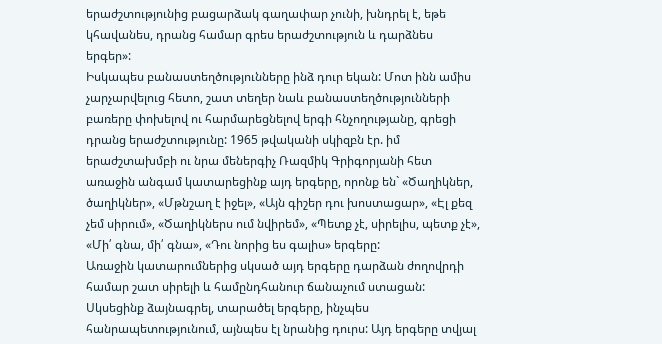երաժշտությունից բացարձակ գաղափար չունի, խնդրել է, եթե կհավանես, դրանց համար գրես երաժշտություն և դարձնես երգեր»:
Իսկապես բանաստեղծությունները ինձ դուր եկան: Մոտ ինն ամիս չարչարվելուց հետո, շատ տեղեր նաև բանաստեղծությունների բառերը փոխելով ու հարմարեցնելով երգի հնչողությանը, գրեցի դրանց երաժշտությունը: 1965 թվականի սկիզբն էր. իմ երաժշտախմբի ու նրա մեներգիչ Ռազմիկ Գրիգորյանի հետ առաջին անգամ կատարեցինք այդ երգերը, որոնք են` «Ծաղիկներ, ծաղիկներ», «Մթնշաղ է իջել», «Այն գիշեր դու խոստացար», «Էլ քեզ չեմ սիրում», «Ծաղիկներս ում նվիրեմ», «Պետք չէ, սիրելիս, պետք չէ», «Մի՛ գնա, մի՛ գնա», «Դու նորից ես գալիս» երգերը:
Առաջին կատարումներից սկսած այդ երգերը դարձան ժողովրդի համար շատ սիրելի և համընդհանուր ճանաչում ստացան: Սկսեցինք ձայնագրել, տարածել երգերը, ինչպես հանրապետությունում, այնպես էլ նրանից դուրս: Այդ երգերը տվյալ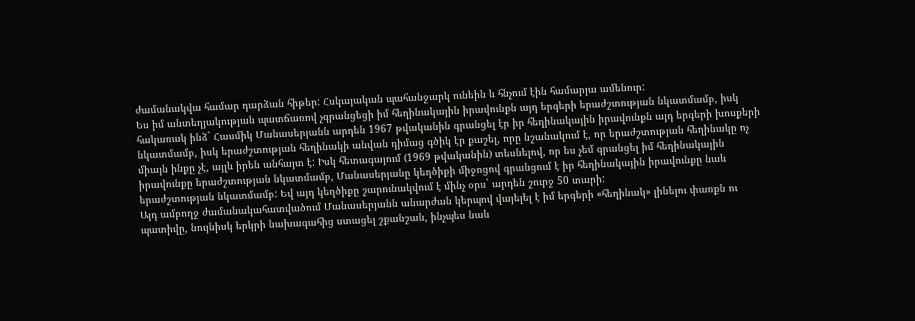ժամանակվա համար դարձան հիթեր: Հսկայական պահանջարկ ունեին և հնչում էին համարյա ամենուր:
Ես իմ անտեղյակության պատճառով չգրանցեցի իմ հեղինակային իրավունքն այդ երգերի երաժշտության նկատմամբ, իսկ հակառակ ինձ` Հասմիկ Մանասերյանն արդեն 1967 թվականին գրանցել էր իր հեղինակային իրավունքն այդ երգերի խոսքերի նկատմամբ, իսկ երաժշտության հեղինակի անվան դիմաց գծիկ էր քաշել, որը նշանակում է, որ երաժշտության հեղինակը ոչ միայն ինքը չէ, այլև իրեն անհայտ է: Իսկ հետագայում (1969 թվականին) տեսնելով, որ ես չեմ գրանցել իմ հեղինակային իրավունքը երաժշտության նկատմամբ, Մանասերյանը կեղծիքի միջոցով գրանցում է իր հեղինակային իրավունքը նաև երաժշտության նկատմամբ: Եվ այդ կեղծիքը շարունակվում է մինչ օրս` արդեն շուրջ 50 տարի:
Այդ ամբողջ ժամանակահատվածում Մանասերյանն անարժան կերպով վայելել է իմ երգերի «հեղինակ» լինելու փառքն ու պատիվը, նույնիսկ երկրի նախագահից ստացել շքանշան, ինչպես նաև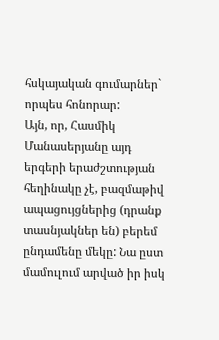հսկայական գումարներ` որպես հոնորար:
Այն, որ, Հասմիկ Մանասերյանը այդ երգերի երաժշտության հեղինակը չէ, բազմաթիվ ապացույցներից (դրանք տասնյակներ են) բերեմ ընդամենը մեկը: Նա ըստ մամուլում արված իր իսկ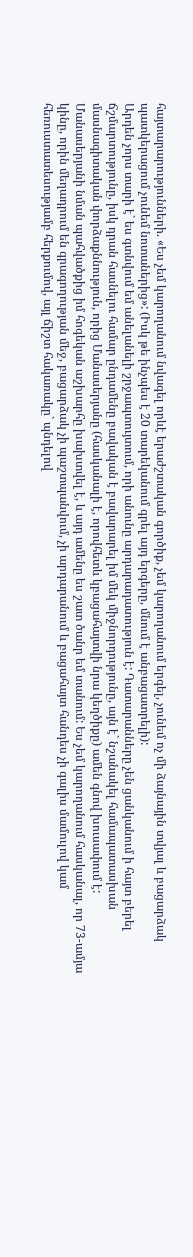հայտարարությունների. «Ես չեմ կարողանում նվագել որևէ երաժշտական գործիք, չեմ կարողանում երգել, չունեմ ոչ մի ձայնային տվյալ և բացարձակ պատկերացում չունեմ նոտաներից»: (Իսկ թե ինչպես է 20 տարեկանում գրել այդ երգերը, մնում է անբացատրելի):
Արդեն չորս տարի է` ես գտնվում եմ անելանելի շրջապտույտում, որի անունը արդարադատություն է: Դատարանները չեն ցանկանում ի հայտ բերել ճշմարտությունը, իսկ դրան հասնելու համար ընդամենը բավական է բավարարել իմ մեկ միջնորդությունը, այն է` նշանակել համապատասխան մասնագիտական փորձաքննություն, որից Մանասերյանը (հասկանալի է, որովհետև կբացահայտվի նրա կեղծիքը) ամեն գնով խուսափում է:
Մանասերյանի նման պահվածքից իմ հոգեկան աշխարհը խախտվել է, և այդ ամենը ես շատ ծանր եմ տանում: Ես չեմ կարողանում հասկանալ, որ 73-ամյա կինը, որին մեղադրում են գրագողության մեջ, բացարձակ չի պաշտպանվում, չի արդարանում և բացահայտ հանդես չի գալիս մամուլով կամ հեռուստատեսությամբ հերքումով, այլ ճիշտ հակառակը` պնդելով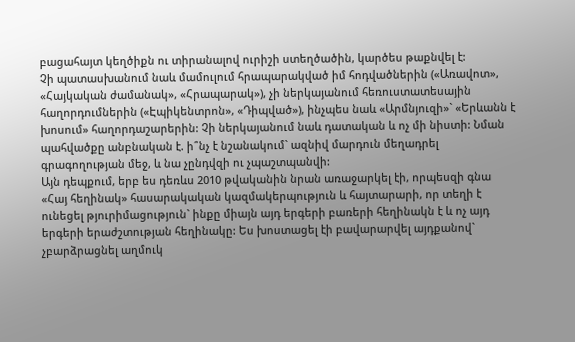բացահայտ կեղծիքն ու տիրանալով ուրիշի ստեղծածին, կարծես թաքնվել է:
Չի պատասխանում նաև մամուլում հրապարակված իմ հոդվածներին («Առավոտ», «Հայկական ժամանակ», «Հրապարակ»), չի ներկայանում հեռուստատեսային հաղորդումներին («Էպիկենտրոն», «Դիպված»), ինչպես նաև «Արմնյուզի»` «Երևանն է խոսում» հաղորդաշարերին: Չի ներկայանում նաև դատական և ոչ մի նիստի: Նման պահվածքը անբնական է. ի՞նչ է նշանակում` ազնիվ մարդուն մեղադրել գրագողության մեջ, և նա չընդվզի ու չպաշտպանվի:
Այն դեպքում, երբ ես դեռևս 2010 թվականին նրան առաջարկել էի, որպեսզի գնա «Հայ հեղինակ» հասարակական կազմակերպություն և հայտարարի, որ տեղի է ունեցել թյուրիմացություն` ինքը միայն այդ երգերի բառերի հեղինակն է և ոչ այդ երգերի երաժշտության հեղինակը: Ես խոստացել էի բավարարվել այդքանով` չբարձրացնել աղմուկ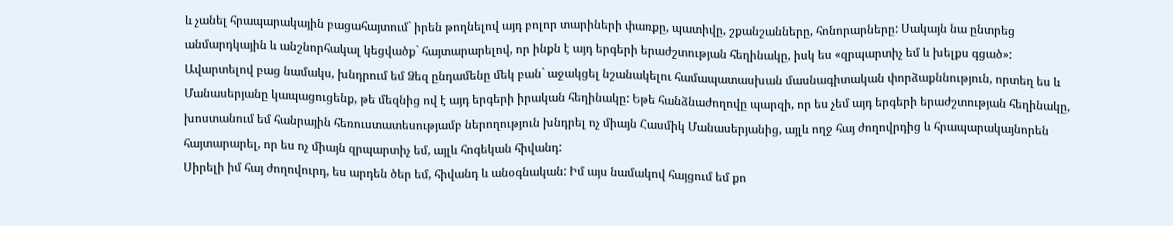և չանել հրապարակային բացահայտում` իրեն թողնելով այդ բոլոր տարիների փառքը, պատիվը, շքանշանները, հոնորարները: Սակայն նա ընտրեց անմարդկային և անշնորհակալ կեցվածք` հայտարարելով, որ ինքն է այդ երգերի երաժշտության հեղինակը, իսկ ես «զրպարտիչ եմ և խելքս գցած»:
Ավարտելով բաց նամակս, խնդրում եմ Ձեզ ընդամենը մեկ բան` աջակցել նշանակելու համապատասխան մասնագիտական փորձաքննություն, որտեղ ես և Մանասերյանը կապացուցենք, թե մեզնից ով է այդ երգերի իրական հեղինակը: Եթե հանձնաժողովը պարզի, որ ես չեմ այդ երգերի երաժշտության հեղինակը, խոստանում եմ հանրային հեռուստատեսությամբ ներողություն խնդրել ոչ միայն Հասմիկ Մանասերյանից, այլև ողջ հայ ժողովրդից և հրապարակայնորեն հայտարարել, որ ես ոչ միայն զրպարտիչ եմ, այլև հոգեկան հիվանդ:
Սիրելի իմ հայ ժողովուրդ, ես արդեն ծեր եմ, հիվանդ և անօգնական: Իմ այս նամակով հայցում եմ քո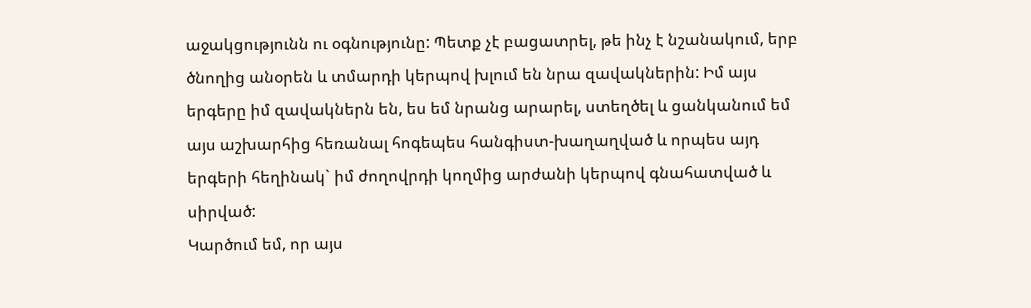աջակցությունն ու օգնությունը: Պետք չէ բացատրել, թե ինչ է նշանակում, երբ ծնողից անօրեն և տմարդի կերպով խլում են նրա զավակներին: Իմ այս երգերը իմ զավակներն են, ես եմ նրանց արարել, ստեղծել և ցանկանում եմ այս աշխարհից հեռանալ հոգեպես հանգիստ-խաղաղված և որպես այդ երգերի հեղինակ` իմ ժողովրդի կողմից արժանի կերպով գնահատված և սիրված:
Կարծում եմ, որ այս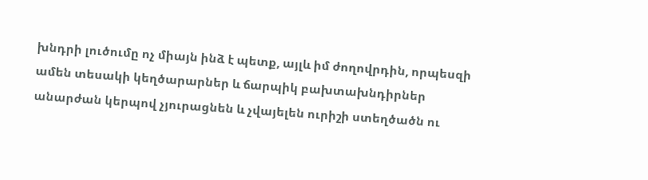խնդրի լուծումը ոչ միայն ինձ է պետք, այլև իմ ժողովրդին, որպեսզի ամեն տեսակի կեղծարարներ և ճարպիկ բախտախնդիրներ անարժան կերպով չյուրացնեն և չվայելեն ուրիշի ստեղծածն ու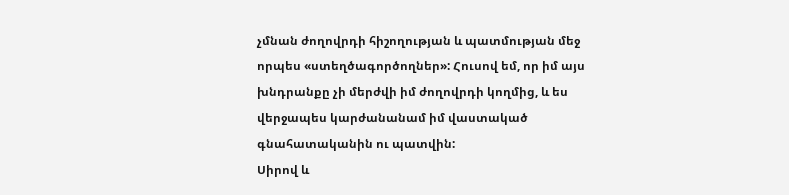չմնան ժողովրդի հիշողության և պատմության մեջ որպես «ստեղծագործողներ»: Հուսով եմ, որ իմ այս խնդրանքը չի մերժվի իմ ժողովրդի կողմից, և ես վերջապես կարժանանամ իմ վաստակած գնահատականին ու պատվին:
Սիրով և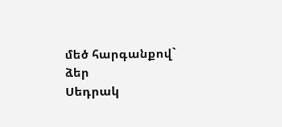մեծ հարգանքով` ձեր
Սեդրակ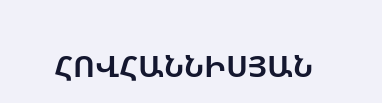ՀՈՎՀԱՆՆԻՍՅԱՆ